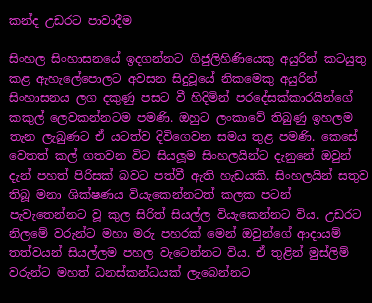කන්ද උඩරට පාවාදීම

සිංහල සිංහාසනයේ ඉදගන්නට ගිජුලිහිණියෙකු අයුරින් කටයුතු කළ ඇහැලේපොලට අවසන සිදුවූයේ නිකමෙකු අයුරින් සිංහාසනය ලග දකුණු පසට වී හිදිමින් පරදේසක්කාරයින්ගේ කකුල් ලෙවකන්නටම පමණි. ඔහුට ලංකාවේ තිබුණු ඉහලම තැන ලැබුණට ඒ යටත්ව දිවිගෙවන සමය තුළ පමණි. කෙසේ වෙතත් කල් ගතවන විට සියලූම සිංහලයින්ට දැනුනේ ඔවුන් දැන් පහත් පිරිසක් බවට පත්වී ඇති හැඩයකි. සිංහලයින් සතුව තිබූ මනා ශික්ෂණය වියැකෙන්නටත් කලක පටන් පැවැතෙන්නට වූ කුල සිරිත් සියල්ල වියැකෙන්නට විය. උඩරට නිලමේ වරුන්ට මහා මරු පහරක් මෙන් ඔවුන්ගේ ආදායම් තත්වයන් සියල්ලම පහල වැටෙන්නට විය. ඒ තුළින් මුස්ලිම් වරුන්ට මහත් ධනස්කන්ධයක් ලැබෙන්නට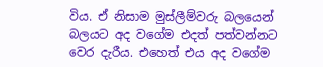විය. ඒ නිසාම මුස්ලීම්වරු බලයෙන් බලයට අද වගේම එදත් පත්වන්නට වෙර දැරීය. එහෙත් එය අද වගේම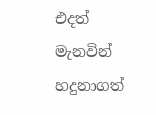එදත් මැනවින් හදුනාගත්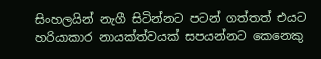සිංහලයින් නැගී සිටින්නට පටන් ගත්තත් එයට හරියාකාර නායක්ත්වයක් සපයන්නට කෙනෙකු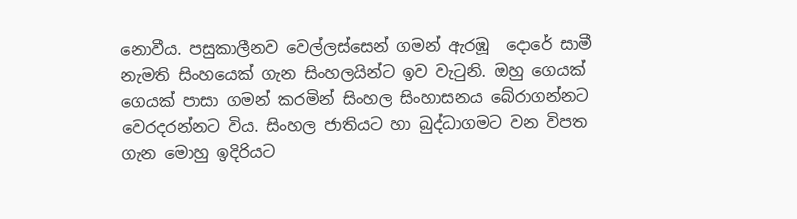නොවීය. පසුකාලීනව වෙල්ලස්සෙන් ගමන් ඇරඹූ  දොරේ සාමී නැමති සිංහයෙක් ගැන සිංහලයින්ට ඉව වැටුනි. ඔහු ගෙයක් ගෙයක් පාසා ගමන් කරමින් සිංහල සිංහාසනය බේරාගන්නට වෙරදරන්නට විය. සිංහල ජාතියට හා බුද්ධාගමට වන විපත ගැන මොහු ඉදිරියට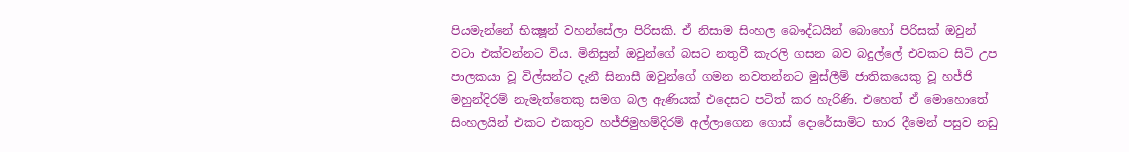පියමැන්නේ භික්‍ෂූන් වහන්සේලා පිරිසකි. ඒ නිසාම සිංහල බෞද්ධයින් බොහෝ පිරිසක් ඔවුන් වටා එක්වන්නට විය. මිනිසුන් ඔවුන්ගේ බසට නතුවී කැරලි ගසන බව බදුල්ලේ එවකට සිටි උප පාලකයා වූ විල්සන්ට දැනී සිනාසී ඔවුන්ගේ ගමන නවතන්නට මුස්ලීම් ජාතිකයෙකු වූ හජ්ජි මහුන්දිරම් නැමැත්තෙකු සමග බල ඇණියක් එදෙසට පටිත් කර හැරිණි. එහෙත් ඒ මොහොතේ සිංහලයින් එකට එකතුව හජ්ජිමුහම්දිරම් අල්ලාගෙන ගොස් දොරේසාමිට භාර දීමෙන් පසුව නඩු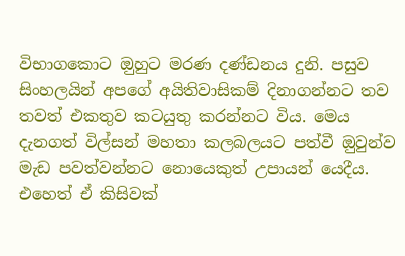විභාගකොට ඔුහුට මරණ දණ්ඩනය දුනි. පසුව සිංහලයින් අපගේ අයිතිවාසිකම් දිනාගන්නට තව තවත් එකතුව කටයුතු කරන්නට විය. මෙය දැනගත් විල්සන් මහතා කලබලයට පත්වී ඔුවුන්ව මැඩ පවත්වන්නට නොයෙකුත් උපායන් යෙදීය. එහෙත් ඒ කිසිවක්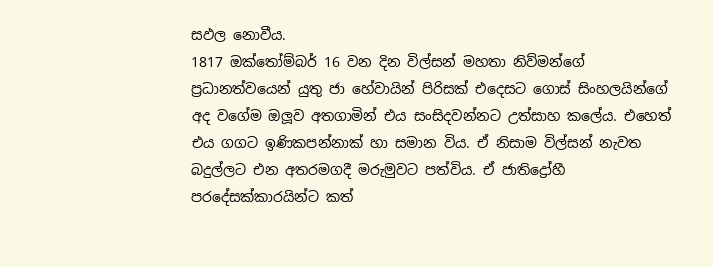සඵල නොවීය.
1817 ඔක්තෝම්බර් 16 වන දින විල්සන් මහතා නිව්මන්ගේ ප්‍රධානත්වයෙන් යුතු ජා හේවායින් පිරිසක් එදෙසට ගොස් සිංහලයින්ගේ අද වගේම ඔලූව අතගාමින් එය සංසිදවන්නට උත්සාහ කලේය. එහෙත් එය ගගට ඉණිකපන්නාක් හා සමාන විය. ඒ නිසාම විල්සන් නැවත බදුල්ලට එන අතරමගදී මරුමුවට පත්විය. ඒ ජාතිද්‍රෝහී පරදේසක්කාරයින්ට කත්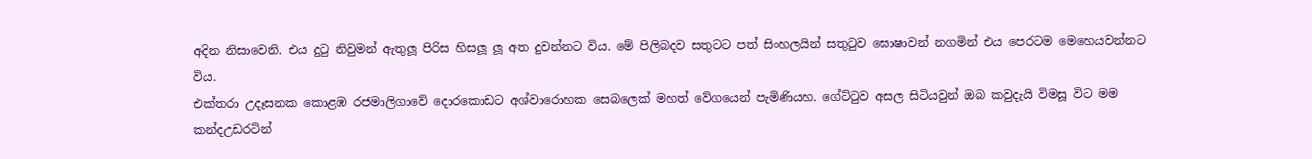අදින නිසාවෙනි. එය දුටු නිවුමන් ඇතුලූ පිරිස හිසලූ ලූ අත දුවන්නට විය. මේ පිලිබදව සතුටට පත් සිංහලයින් සතුටුව ඝොෂාවන් නගමින් එය පෙරටම මෙහෙයවන්නට විය.
එක්තරා උදෑසනක කොළඹ රජමාලිගාවේ දොරකොඩට අශ්වාරොහක සෙබලෙක් මහත් වේගයෙන් පැමිණියහ. ගේට්ටුව අසල සිටියවුන් ඔබ කවුදැයි විමසූ විට මම කන්දඋඩරටින්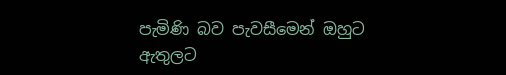පැමිණි බව පැවසීමෙන් ඔහුට ඇතුලට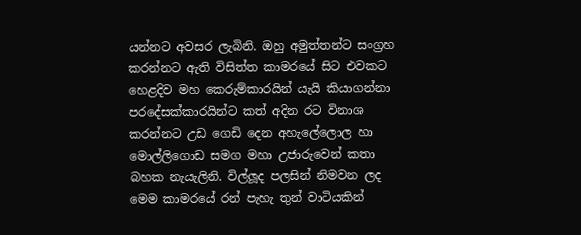යන්නට අවසර ලැබිනි. ඔහු අමුත්තන්ට සංග්‍රහ කරන්නට ඇති විසිත්ත කාමරයේ සිට එවකට හෙළදිව මහ කෙරුම්කාරයින් යැයි කියාගන්නා පරදේසක්කාරයින්ට කත් අදින රට විනාශ කරන්නට උඩ ගෙඩි දෙන අහැලේලොල හා මොල්ලිගොඩ සමග මහා උජාරුවෙන් කතා බහක නැයැලිනි. විල්ලූද පලසින් නිමවන ලද මෙම කාමරයේ රන් පැහැ තුන් වාටියකින්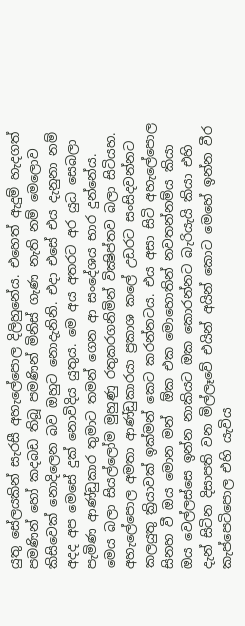යුතු සේලයකින් සැරසී අහැලේපොල දිලිහුනේය. එහෙත් ඇදුම් හැදගත් පමණින් හෝ කදබඩ තිබූ පමණින් මිනිස් ගැණ නැති නම් මෙලොව කිසිවෙක් නොදිලෙන බව ඔහුට නොදැනිනි. එදා එසේ එය දැනුනා නම් අදද අප මෙසේ දුක් නොවිදිය යුතුය. මෙ අය අතරට අර යුධ සෙබලා පැමිණ ආණ්ඩුකාර තුමාට තමන් ගෙන ආ සංදේශය භාර දුන්නේය. මෙය බලා සියල්ලෝම මුහුණු රතුකරගනිමින් වික්‍ෂිප්තව බලා සිටියහ. අහැලේපොල අමතා ආණ්ඩුකාරයා ප්‍රකාශ කලේ උඩරට සංසිදවන්නට කලයුතු ක්‍රියාවක් ඉක්මන් කෙට කරන්නටය. එය අසා සිටි අහැලේපොල සිනහ වී ඔය මොන මන්  ඕක එක මොහොතින් නවතන්නම්ය කියා ඔය වෙල්ලස්සෙ ඉන්න නාකියට ඔක කොරන්නට බැරියැයි කියා එහි දැන් සිටින දිසාපති වන මිල්ලෑවේ එයින් අයින් කොට මෙහේ ඉන්න වීර කැප්පෙටිපොල එහි යැවිය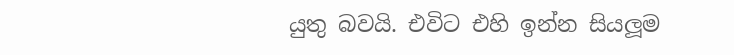යුතු බවයි. එවිට එහි ඉන්න සියලූම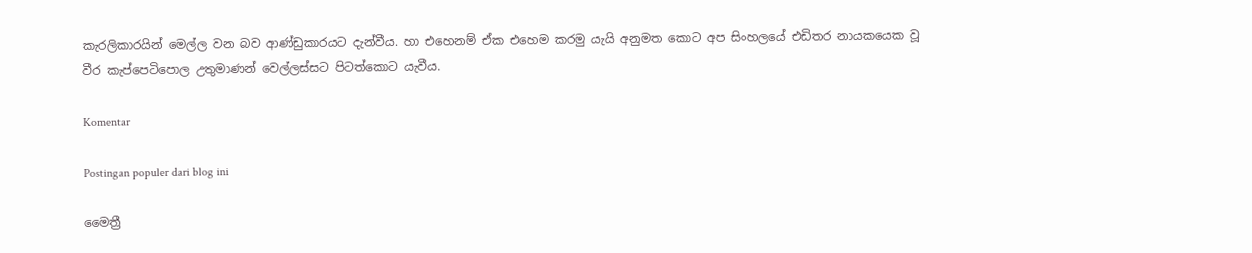කැරලිකාරයින් මෙල්ල වන බව ආණ්ඩුකාරයට දැන්වීය. හා එහෙනම් ඒක එහෙම කරමු යැයි අනුමත කොට අප සිංහලයේ එඩිතර නායකයෙක වූ වීර කැප්පෙටිපොල උතුමාණන් වෙල්ලස්සට පිටත්කොට යැවීය.

Komentar

Postingan populer dari blog ini

මෛත්‍රී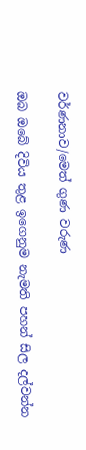වර්ණනාව/මෙත් ගුණ වරුණ

ඔබ ඔබේ දිවිය තුළ ඉගෙනුම නැමති පහන් සිල දල්වන්න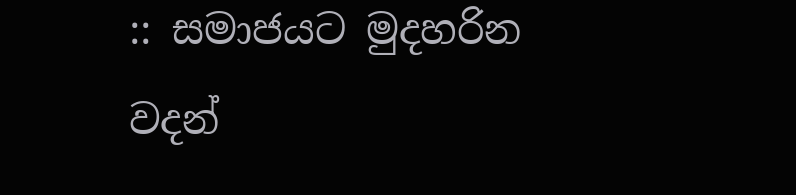:: සමාජයට මුදහරින වදන්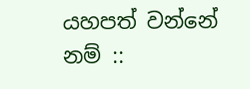යහපත් වන්නේ නම් ::